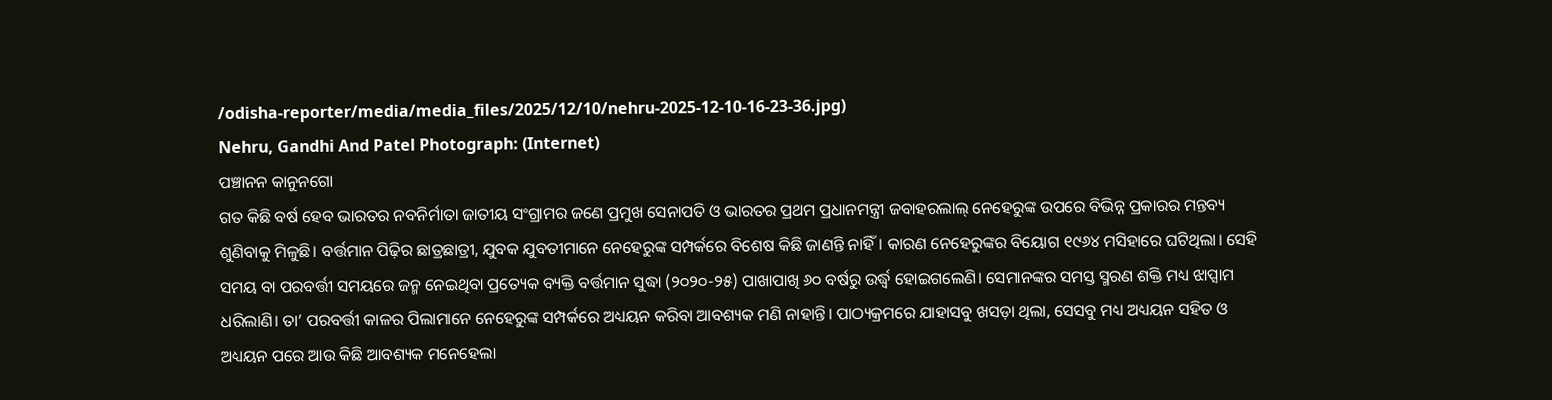/odisha-reporter/media/media_files/2025/12/10/nehru-2025-12-10-16-23-36.jpg)
Nehru, Gandhi And Patel Photograph: (Internet)
ପଞ୍ଚାନନ କାନୁନଗୋ
ଗତ କିଛି ବର୍ଷ ହେବ ଭାରତର ନବନିର୍ମାତା ଜାତୀୟ ସଂଗ୍ରାମର ଜଣେ ପ୍ରମୁଖ ସେନାପତି ଓ ଭାରତର ପ୍ରଥମ ପ୍ରଧାନମନ୍ତ୍ରୀ ଜବାହରଲାଲ୍ ନେହେରୁଙ୍କ ଉପରେ ବିଭିନ୍ନ ପ୍ରକାରର ମନ୍ତବ୍ୟ ଶୁଣିବାକୁ ମିଳୁଛି। ବର୍ତ୍ତମାନ ପିଢ଼ିର ଛାତ୍ରଛାତ୍ରୀ, ଯୁବକ ଯୁବତୀମାନେ ନେହେରୁଙ୍କ ସମ୍ପର୍କରେ ବିଶେଷ କିଛି ଜାଣନ୍ତି ନାହିଁ। କାରଣ ନେହେରୁଙ୍କର ବିୟୋଗ ୧୯୬୪ ମସିହାରେ ଘଟିଥିଲା। ସେହି ସମୟ ବା ପରବର୍ତ୍ତୀ ସମୟରେ ଜନ୍ମ ନେଇଥିବା ପ୍ରତ୍ୟେକ ବ୍ୟକ୍ତି ବର୍ତ୍ତମାନ ସୁଦ୍ଧା (୨୦୨୦-୨୫) ପାଖାପାଖି ୬୦ ବର୍ଷରୁ ଉର୍ଦ୍ଧ୍ୱ ହୋଇଗଲେଣି। ସେମାନଙ୍କର ସମସ୍ତ ସ୍ମରଣ ଶକ୍ତି ମଧ୍ୟ ଝାପ୍ସାମ ଧରିଲାଣି। ତା’ ପରବର୍ତ୍ତୀ କାଳର ପିଲାମାନେ ନେହେରୁଙ୍କ ସମ୍ପର୍କରେ ଅଧ୍ୟୟନ କରିବା ଆବଶ୍ୟକ ମଣି ନାହାନ୍ତି। ପାଠ୍ୟକ୍ରମରେ ଯାହାସବୁ ଖସଡ଼ା ଥିଲା, ସେସବୁ ମଧ୍ୟ ଅଧ୍ୟୟନ ସହିତ ଓ ଅଧ୍ୟୟନ ପରେ ଆଉ କିଛି ଆବଶ୍ୟକ ମନେହେଲା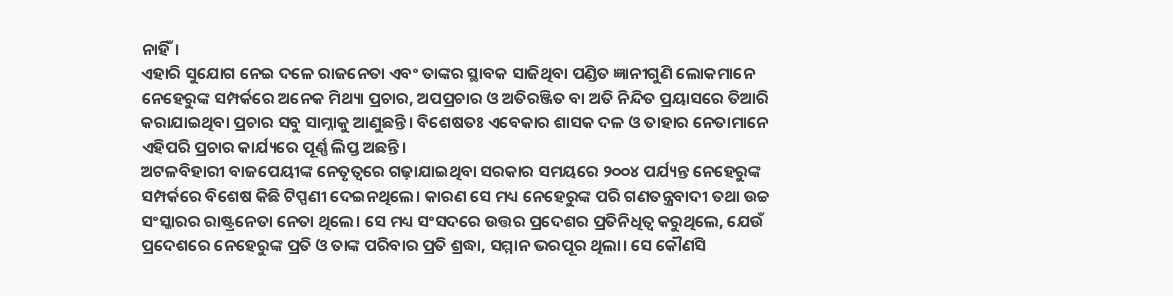ନାହିଁ।
ଏହାରି ସୁଯୋଗ ନେଇ ଦଳେ ରାଜନେତା ଏବଂ ତାଙ୍କର ସ୍ଥାବକ ସାଜିଥିବା ପଣ୍ଡିତ ଜ୍ଞାନୀଗୁଣି ଲୋକମାନେ ନେହେରୁଙ୍କ ସମ୍ପର୍କରେ ଅନେକ ମିଥ୍ୟା ପ୍ରଚାର, ଅପପ୍ରଚାର ଓ ଅତିରଞ୍ଜିତ ବା ଅତି ନିନ୍ଦିତ ପ୍ରୟାସରେ ତିଆରି କରାଯାଇଥିବା ପ୍ରଚାର ସବୁ ସାମ୍ନାକୁ ଆଣୁଛନ୍ତି। ବିଶେଷତଃ ଏବେକାର ଶାସକ ଦଳ ଓ ତାହାର ନେତାମାନେ ଏହିପରି ପ୍ରଚାର କାର୍ଯ୍ୟରେ ପୂର୍ଣ୍ଣ ଲିପ୍ତ ଅଛନ୍ତି।
ଅଟଳବିହାରୀ ବାଜପେୟୀଙ୍କ ନେତୃତ୍ୱରେ ଗଢ଼ାଯାଇଥିବା ସରକାର ସମୟରେ ୨୦୦୪ ପର୍ଯ୍ୟନ୍ତ ନେହେରୁଙ୍କ ସମ୍ପର୍କରେ ବିଶେଷ କିଛି ଟିପ୍ପଣୀ ଦେଇନଥିଲେ। କାରଣ ସେ ମଧ୍ୟ ନେହେରୁଙ୍କ ପରି ଗଣତନ୍ତ୍ରବାଦୀ ତଥା ଉଚ୍ଚ ସଂସ୍କାରର ରାଷ୍ଟ୍ରନେତା ନେତା ଥିଲେ। ସେ ମଧ୍ୟ ସଂସଦରେ ଉତ୍ତର ପ୍ରଦେଶର ପ୍ରତିନିଧିତ୍ୱ କରୁଥିଲେ, ଯେଉଁ ପ୍ରଦେଶରେ ନେହେରୁଙ୍କ ପ୍ରତି ଓ ତାଙ୍କ ପରିବାର ପ୍ରତି ଶ୍ରଦ୍ଧା, ସମ୍ମାନ ଭରପୂର ଥିଲା। ସେ କୌଣସି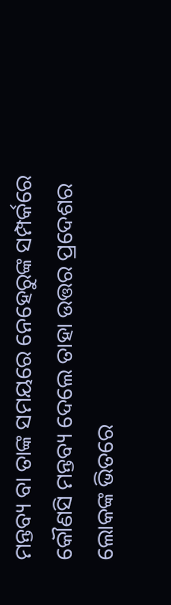ମନ୍ତବ୍ୟ ବା ତାଙ୍କ ସମୟରେ ନେହେରୁଙ୍କ ସମ୍ପର୍କରେ କୌଣସି ମନ୍ତବ୍ୟ ଦେଲେ ତାହା ଉତ୍ତର ପ୍ରଦେଶର ଲୋକଙ୍କ ଭିତରେ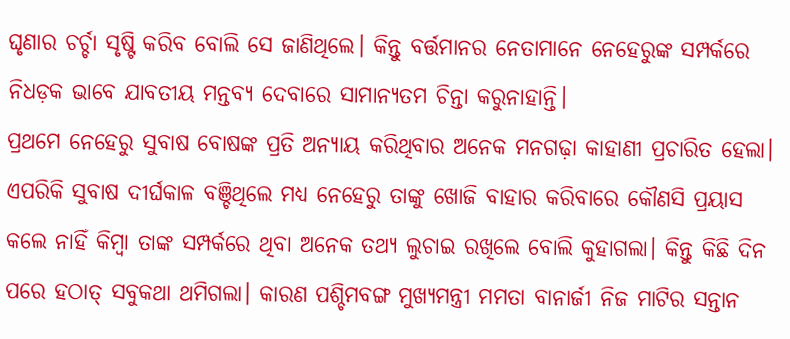ଘୃଣାର ଚର୍ଚ୍ଚା ସୃଷ୍ଟି କରିବ ବୋଲି ସେ ଜାଣିଥିଲେ। କିନ୍ତୁ ବର୍ତ୍ତମାନର ନେତାମାନେ ନେହେରୁଙ୍କ ସମ୍ପର୍କରେ ନିଧଡ଼କ ଭାବେ ଯାବତୀୟ ମନ୍ତବ୍ୟ ଦେବାରେ ସାମାନ୍ୟତମ ଚିନ୍ତା କରୁନାହାନ୍ତି।
ପ୍ରଥମେ ନେହେରୁ ସୁବାଷ ବୋଷଙ୍କ ପ୍ରତି ଅନ୍ୟାୟ କରିଥିବାର ଅନେକ ମନଗଢ଼ା କାହାଣୀ ପ୍ରଚାରିତ ହେଲା। ଏପରିକି ସୁବାଷ ଦୀର୍ଘକାଳ ବଞ୍ଚିଥିଲେ ମଧ୍ୟ ନେହେରୁ ତାଙ୍କୁ ଖୋଜି ବାହାର କରିବାରେ କୌଣସି ପ୍ରୟାସ କଲେ ନାହିଁ କିମ୍ବା ତାଙ୍କ ସମ୍ପର୍କରେ ଥିବା ଅନେକ ତଥ୍ୟ ଲୁଚାଇ ରଖିଲେ ବୋଲି କୁହାଗଲା। କିନ୍ତୁ କିଛି ଦିନ ପରେ ହଠାତ୍ ସବୁକଥା ଥମିଗଲା। କାରଣ ପଶ୍ଚିମବଙ୍ଗ ମୁଖ୍ୟମନ୍ତ୍ରୀ ମମତା ବାନାର୍ଜୀ ନିଜ ମାଟିର ସନ୍ତାନ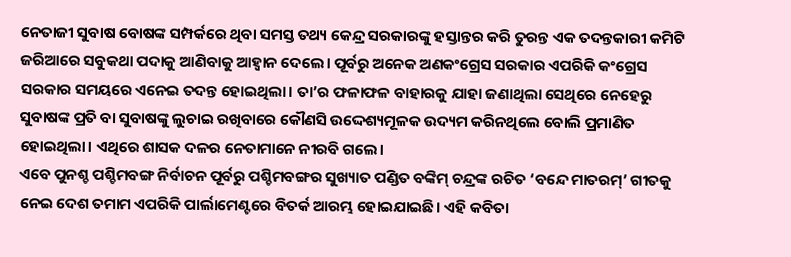ନେତାଜୀ ସୁବାଷ ବୋଷଙ୍କ ସମ୍ପର୍କରେ ଥିବା ସମସ୍ତ ତଥ୍ୟ କେନ୍ଦ୍ର ସରକାରଙ୍କୁ ହସ୍ତାନ୍ତର କରି ତୁରନ୍ତ ଏକ ତଦନ୍ତକାରୀ କମିଟି ଜରିଆରେ ସବୁକଥା ପଦାକୁ ଆଣିବାକୁ ଆହ୍ୱାନ ଦେଲେ। ପୂର୍ବରୁ ଅନେକ ଅଣକଂଗ୍ରେସ ସରକାର ଏପରିକି କଂଗ୍ରେସ ସରକାର ସମୟରେ ଏନେଇ ତଦନ୍ତ ହୋଇଥିଲା। ତା’ର ଫଳାଫଳ ବାହାରକୁ ଯାହା ଜଣାଥିଲା ସେଥିରେ ନେହେରୁ ସୁବାଷଙ୍କ ପ୍ରତି ବା ସୁବାଷଙ୍କୁ ଲୁଚାଇ ରଖିବାରେ କୌଣସି ଉଦ୍ଦେଶ୍ୟମୂଳକ ଉଦ୍ୟମ କରିନଥିଲେ ବୋଲି ପ୍ରମାଣିତ ହୋଇଥିଲା। ଏଥିରେ ଶାସକ ଦଳର ନେତାମାନେ ନୀରବି ଗଲେ।
ଏବେ ପୁନଶ୍ଚ ପଶ୍ଚିମବଙ୍ଗ ନିର୍ବାଚନ ପୂର୍ବରୁ ପଶ୍ଚିମବଙ୍ଗର ସୁଖ୍ୟାତ ପଣ୍ଡିତ ବଙ୍କିମ୍ ଚନ୍ଦ୍ରଙ୍କ ରଚିତ ‘ବନ୍ଦେ ମାତରମ୍’ ଗୀତକୁ ନେଇ ଦେଶ ତମାମ ଏପରିକି ପାର୍ଲାମେଣ୍ଟରେ ବିତର୍କ ଆରମ୍ଭ ହୋଇଯାଇଛି। ଏହି କବିତା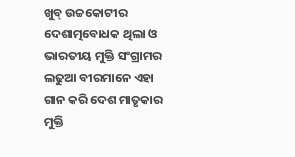ଖୁବ୍ ଉଚ୍ଚକୋଟୀର ଦେଶାତ୍ମବୋଧକ ଥିଲା ଓ ଭାରତୀୟ ମୁକ୍ତି ସଂଗ୍ରାମର ଲଢୁଆ ବୀରମାନେ ଏହା ଗାନ କରି ଦେଶ ମାତୃକାର ମୁକ୍ତି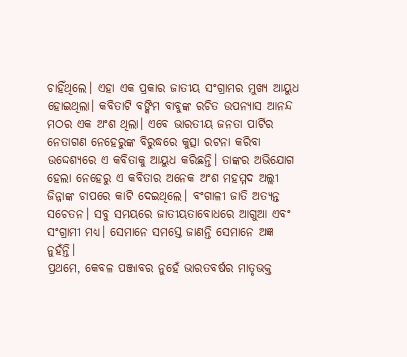ଚାହିଁଥିଲେ। ଏହା ଏକ ପ୍ରକାର ଜାତୀୟ ସଂଗ୍ରାମର ମୁଖ୍ୟ ଆୟୁଧ ହୋଇଥିଲା। କବିତାଟି ବଙ୍କିମ ବାବୁଙ୍କ ରଚିତ ଉପନ୍ୟାସ ଆନନ୍ଦ ମଠର ଏକ ଅଂଶ ଥିଲା। ଏବେ ଭାରତୀୟ ଜନତା ପାର୍ଟିର ନେତାଗଣ ନେହେରୁଙ୍କ ବିରୁଦ୍ଧରେ କୁତ୍ସା ରଟନା କରିବା ଉଦ୍ଦେଶ୍ୟରେ ଏ କବିତାକୁ ଆୟୁଧ କରିଛନ୍ତି। ତାଙ୍କର ଅଭିଯୋଗ ହେଲା ନେହେରୁ ଏ କବିତାର ଅନେକ ଅଂଶ ମହମ୍ମଦ ଅଲ୍ଲୀ ଜିନ୍ନାଙ୍କ ଚାପରେ କାଟି ଦେଇଥିଲେ। ବଂଗାଳୀ ଜାତି ଅତ୍ୟନ୍ତ ସଚେତନ। ସବୁ ସମୟରେ ଜାତୀୟତାବୋଧରେ ଆଗୁଆ ଏବଂ ସଂଗ୍ରାମୀ ମଧ୍ୟ। ସେମାନେ ସମସ୍ତେ ଜାଣନ୍ତି ସେମାନେ ଅଜ୍ଞ ନୁହଁନ୍ତି।
ପ୍ରଥମେ, କେବଳ ପଞ୍ଜାବର ନୁହେଁ ଭାରତବର୍ଷର ମାତୃଭକ୍ତ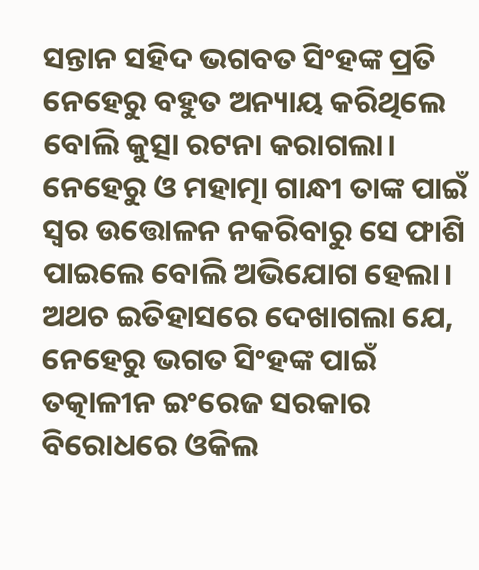ସନ୍ତାନ ସହିଦ ଭଗବତ ସିଂହଙ୍କ ପ୍ରତି ନେହେରୁ ବହୁତ ଅନ୍ୟାୟ କରିଥିଲେ ବୋଲି କୁତ୍ସା ରଟନା କରାଗଲା। ନେହେରୁ ଓ ମହାତ୍ମା ଗାନ୍ଧୀ ତାଙ୍କ ପାଇଁ ସ୍ୱର ଉତ୍ତୋଳନ ନକରିବାରୁ ସେ ଫାଶି ପାଇଲେ ବୋଲି ଅଭିଯୋଗ ହେଲା। ଅଥଚ ଇତିହାସରେ ଦେଖାଗଲା ଯେ, ନେହେରୁ ଭଗତ ସିଂହଙ୍କ ପାଇଁ ତତ୍କାଳୀନ ଇଂରେଜ ସରକାର ବିରୋଧରେ ଓକିଲ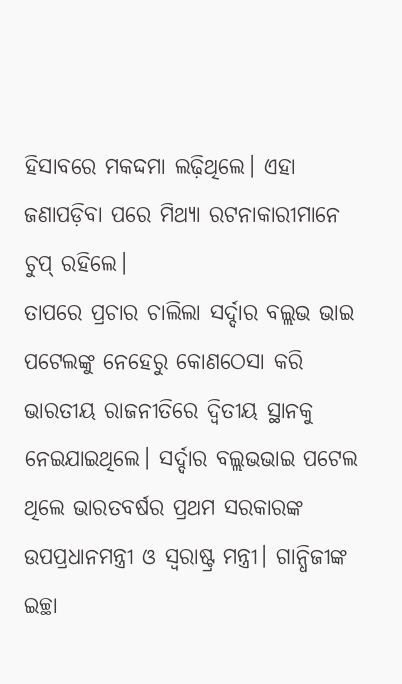ହିସାବରେ ମକଦ୍ଦମା ଲଢ଼ିଥିଲେ। ଏହା ଜଣାପଡ଼ିବା ପରେ ମିଥ୍ୟା ରଟନାକାରୀମାନେ ଚୁପ୍ ରହିଲେ।
ତାପରେ ପ୍ରଚାର ଚାଲିଲା ସର୍ଦ୍ଦାର ବଲ୍ଲଭ ଭାଇ ପଟେଲଙ୍କୁ ନେହେରୁ କୋଣଠେସା କରି ଭାରତୀୟ ରାଜନୀତିରେ ଦ୍ୱିତୀୟ ସ୍ଥାନକୁ ନେଇଯାଇଥିଲେ। ସର୍ଦ୍ଦାର ବଲ୍ଲଭଭାଇ ପଟେଲ ଥିଲେ ଭାରତବର୍ଷର ପ୍ରଥମ ସରକାରଙ୍କ ଉପପ୍ରଧାନମନ୍ତ୍ରୀ ଓ ସ୍ୱରାଷ୍ଟ୍ର ମନ୍ତ୍ରୀ। ଗାନ୍ଧିଜୀଙ୍କ ଇଚ୍ଛା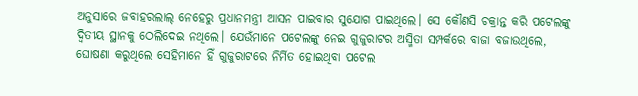ଅନୁସାରେ ଜବାହରଲାଲ୍ ନେହେରୁ ପ୍ରଧାନମନ୍ତ୍ରୀ ଆସନ ପାଇବାର ସୁଯୋଗ ପାଇଥିଲେ। ସେ କୌଣସି ଚକ୍ରାନ୍ତ କରି ପଟେଲଙ୍କୁ ଦ୍ୱିତୀୟ ସ୍ଥାନକୁ ଠେଲିଦେଇ ନଥିଲେ। ଯେଉଁମାନେ ପଟେଲଙ୍କୁ ନେଇ ଗୁଜୁରାଟର ଅସ୍ମିତା ସମ୍ପର୍କରେ ବାଜା ବଜାଉଥିଲେ, ଘୋଷଣା କରୁଥିଲେ ସେହିମାନେ ହିଁ ଗୁଜୁରାଟରେ ନିର୍ମିତ ହୋଇଥିବା ପଟେଲ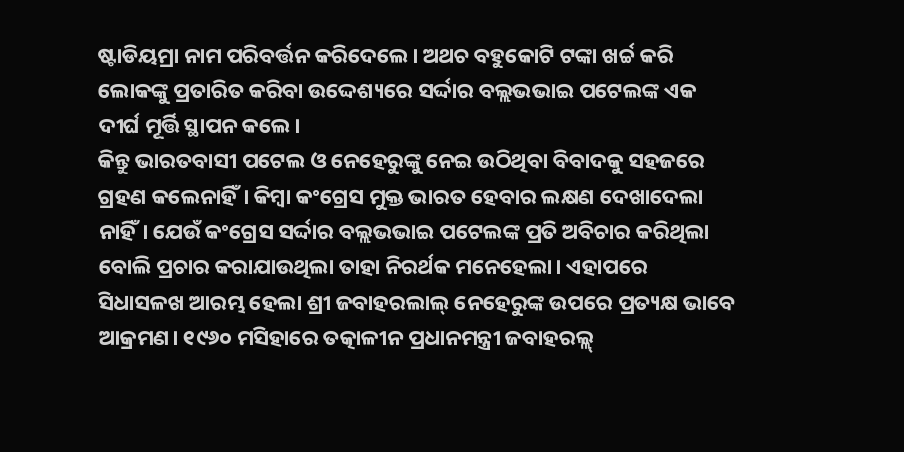ଷ୍ଟାଡିୟମ୍ରା ନାମ ପରିବର୍ତ୍ତନ କରିଦେଲେ। ଅଥଚ ବହୁକୋଟି ଟଙ୍କା ଖର୍ଚ୍ଚ କରି ଲୋକଙ୍କୁ ପ୍ରତାରିତ କରିବା ଉଦ୍ଦେଶ୍ୟରେ ସର୍ଦ୍ଦାର ବଲ୍ଲଭଭାଇ ପଟେଲଙ୍କ ଏକ ଦୀର୍ଘ ମୂର୍ତ୍ତି ସ୍ଥାପନ କଲେ।
କିନ୍ତୁ ଭାରତବାସୀ ପଟେଲ ଓ ନେହେରୁଙ୍କୁ ନେଇ ଉଠିଥିବା ବିବାଦକୁ ସହଜରେ ଗ୍ରହଣ କଲେନାହିଁ। କିମ୍ବା କଂଗ୍ରେସ ମୁକ୍ତ ଭାରତ ହେବାର ଲକ୍ଷଣ ଦେଖାଦେଲା ନାହିଁ। ଯେଉଁ କଂଗ୍ରେସ ସର୍ଦ୍ଦାର ବଲ୍ଲଭଭାଇ ପଟେଲଙ୍କ ପ୍ରତି ଅବିଚାର କରିଥିଲା ବୋଲି ପ୍ରଚାର କରାଯାଉଥିଲା ତାହା ନିରର୍ଥକ ମନେହେଲା। ଏହାପରେ ସିଧାସଳଖ ଆରମ୍ଭ ହେଲା ଶ୍ରୀ ଜବାହରଲାଲ୍ ନେହେରୁଙ୍କ ଉପରେ ପ୍ରତ୍ୟକ୍ଷ ଭାବେ ଆକ୍ରମଣ। ୧୯୬୦ ମସିହାରେ ତତ୍କାଳୀନ ପ୍ରଧାନମନ୍ତ୍ରୀ ଜବାହରଲ୍ଲ୍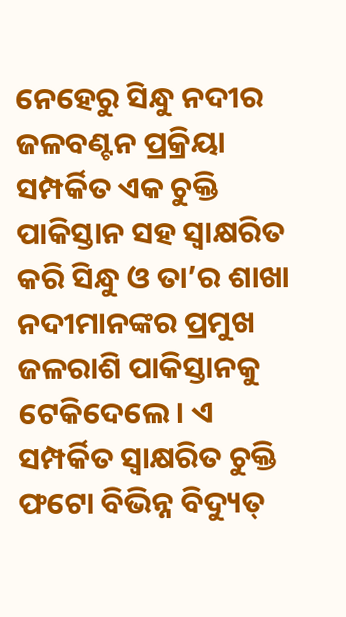ନେହେରୁ ସିନ୍ଧୁ ନଦୀର ଜଳବଣ୍ଟନ ପ୍ରକ୍ରିୟା ସମ୍ପର୍କିତ ଏକ ଚୁକ୍ତି ପାକିସ୍ତାନ ସହ ସ୍ୱାକ୍ଷରିତ କରି ସିନ୍ଧୁ ଓ ତା’ର ଶାଖା ନଦୀମାନଙ୍କର ପ୍ରମୁଖ ଜଳରାଶି ପାକିସ୍ତାନକୁ ଟେକିଦେଲେ। ଏ ସମ୍ପର୍କିତ ସ୍ୱାକ୍ଷରିତ ଚୁକ୍ତି ଫଟୋ ବିଭିନ୍ନ ବିଦ୍ୟୁତ୍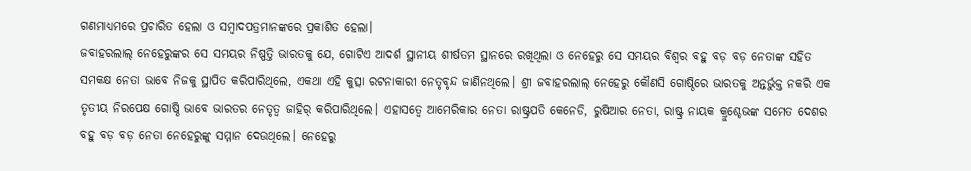ଗଣମାଧ୍ୟମରେ ପ୍ରଚାରିତ ହେଲା ଓ ସମ୍ବାଦପତ୍ରମାନଙ୍କରେ ପ୍ରକାଶିତ ହେଲା।
ଜବାହରଲାଲ୍ ନେହେରୁଙ୍କର ସେ ସମୟର ନିଷ୍ପତ୍ତି ଭାରତକୁ ଯେ, ଗୋଟିଏ ଆଦର୍ଶ ସ୍ଥାନୀୟ ଶୀର୍ଷତମ ସ୍ଥାନରେ ରଖିଥିଲା ଓ ନେହେରୁ ସେ ସମୟର ବିଶ୍ୱର ବହୁ ବଡ଼ ବଡ଼ ନେତାଙ୍କ ସହିତ ସମକକ୍ଷ ନେତା ଭାବେ ନିଜକୁ ସ୍ଥାପିତ କରିପାରିଥିଲେ, ଏକଥା ଏହି କୁତ୍ସା ରଟନାକାରୀ ନେତୃବୃନ୍ଦ ଜାଣିନଥିଲେ। ଶ୍ରୀ ଜବାହରଲାଲ୍ ନେହେରୁ କୌଣସି ଗୋଷ୍ଠିରେ ଭାରତକୁ ଅନ୍ତର୍ଭୁକ୍ତ ନକରି ଏକ ତୃତୀୟ ନିରପେକ୍ଷ ଗୋଷ୍ଠି ଭାବେ ଭାରତର ନେତୃତ୍ୱ ଜାହିର୍ କରିପାରିଥିଲେ। ଏହାସତ୍ୱେ ଆମେରିକାର ନେତା ରାଷ୍ଟ୍ରପତି କେନେଡି, ରୁଷିଆର ନେତା, ରାଷ୍ଟ୍ର ନାୟକ କ୍ରୁଶ୍ଚେଭଙ୍କ ସମେତ ଦେଶର ବହୁ ବଡ଼ ବଡ଼ ନେତା ନେହେରୁଙ୍କୁ ସମ୍ମାନ ଦେଉଥିଲେ। ନେହେରୁ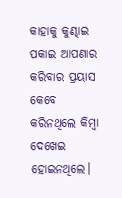କାହାକୁ କୁଣ୍ଢାଇ ପକାଇ ଆପଣାର କରିବାର ପ୍ରୟାସ କେବେ କରିନଥିଲେ କିମ୍ବା ଦେଖେଇ ହୋଇନଥିଲେ।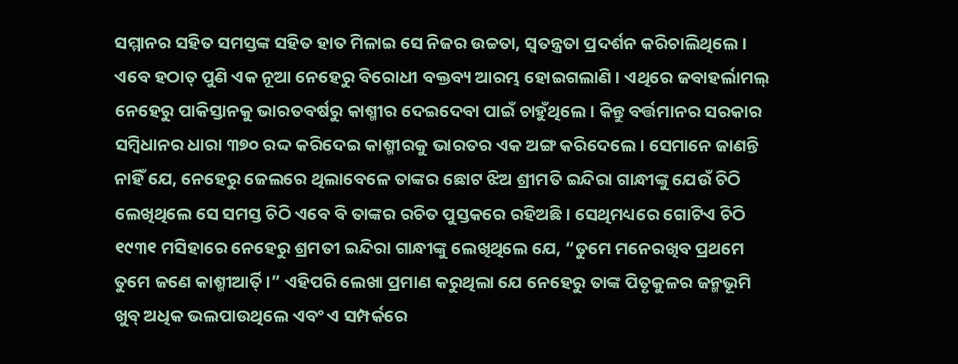ସମ୍ମାନର ସହିତ ସମସ୍ତଙ୍କ ସହିତ ହାତ ମିଳାଇ ସେ ନିଜର ଉଚ୍ଚତା, ସ୍ୱତନ୍ତ୍ରତା ପ୍ରଦର୍ଶନ କରିଚାଲିଥିଲେ।
ଏବେ ହଠାତ୍ ପୁଣି ଏକ ନୂଆ ନେହେରୁ ବିରୋଧୀ ବକ୍ତବ୍ୟ ଆରମ୍ଭ ହୋଇଗଲାଣି। ଏଥିରେ ଜବାହର୍ଲାମଲ୍ ନେହେରୁ ପାକିସ୍ତାନକୁ ଭାରତବର୍ଷରୁ କାଶ୍ମୀର ଦେଇଦେବା ପାଇଁ ଚାହୁଁଥିଲେ। କିନ୍ତୁ ବର୍ତ୍ତମାନର ସରକାର ସମ୍ବିଧାନର ଧାରା ୩୭୦ ରଦ୍ଦ କରିଦେଇ କାଶ୍ମୀରକୁ ଭାରତର ଏକ ଅଙ୍ଗ କରିଦେଲେ। ସେମାନେ ଜାଣନ୍ତି ନାହିଁ ଯେ, ନେହେରୁ ଜେଲରେ ଥିଲାବେଳେ ତାଙ୍କର ଛୋଟ ଝିଅ ଶ୍ରୀମତି ଇନ୍ଦିରା ଗାନ୍ଧୀଙ୍କୁ ଯେଉଁ ଚିଠି ଲେଖିଥିଲେ ସେ ସମସ୍ତ ଚିଠି ଏବେ ବି ତାଙ୍କର ରଚିତ ପୁସ୍ତକରେ ରହିଅଛି। ସେଥିମଧ୍ୟରେ ଗୋଟିଏ ଚିଠି ୧୯୩୧ ମସିହାରେ ନେହେରୁ ଶ୍ରମତୀ ଇନ୍ଦିରା ଗାନ୍ଧୀଙ୍କୁ ଲେଖିଥିଲେ ଯେ, “ତୁମେ ମନେରଖିବ ପ୍ରଥମେ ତୁମେ ଜଣେ କାଶ୍ମୀର୍ଆିତ୍।” ଏହିପରି ଲେଖା ପ୍ରମାଣ କରୁଥିଲା ଯେ ନେହେରୁ ତାଙ୍କ ପିତୃକୁଳର ଜନ୍ମଭୂମି ଖୁବ୍ ଅଧିକ ଭଲପାଉଥିଲେ ଏବଂ ଏ ସମ୍ପର୍କରେ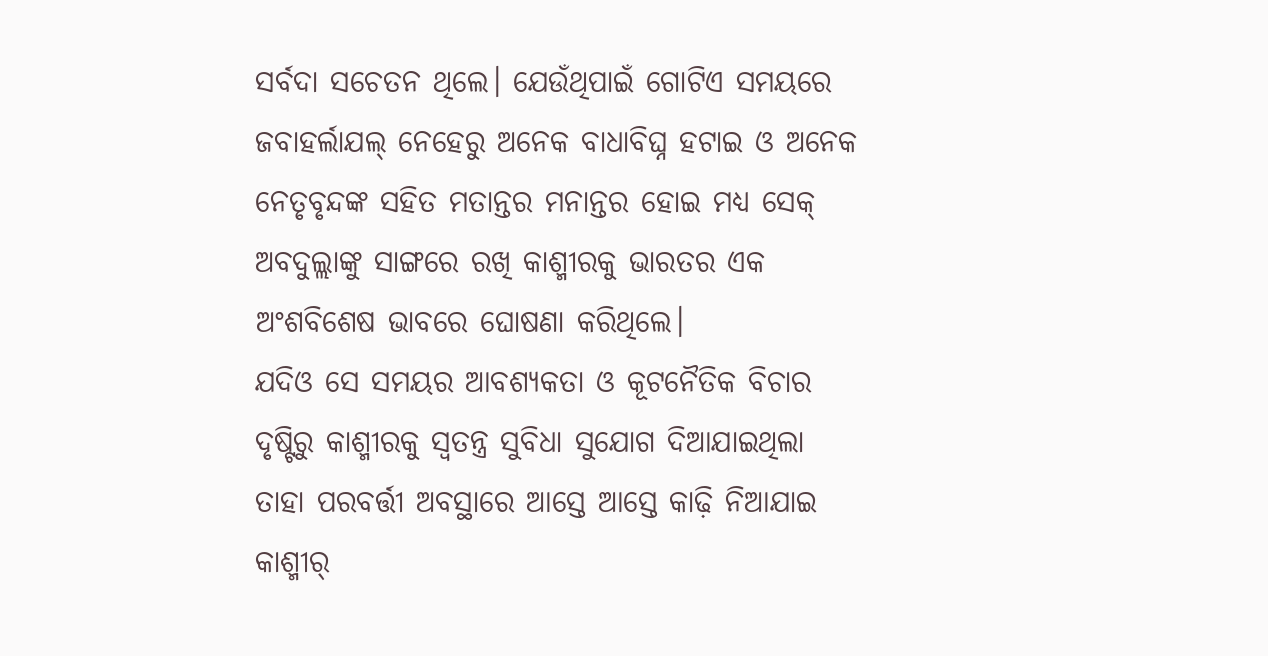ସର୍ବଦା ସଚେତନ ଥିଲେ। ଯେଉଁଥିପାଇଁ ଗୋଟିଏ ସମୟରେ ଜବାହର୍ଲାଯଲ୍ ନେହେରୁ ଅନେକ ବାଧାବିଘ୍ନ ହଟାଇ ଓ ଅନେକ ନେତୃବୃନ୍ଦଙ୍କ ସହିତ ମତାନ୍ତର ମନାନ୍ତର ହୋଇ ମଧ୍ୟ ସେକ୍ ଅବଦୁଲ୍ଲାଙ୍କୁ ସାଙ୍ଗରେ ରଖି କାଶ୍ମୀରକୁ ଭାରତର ଏକ ଅଂଶବିଶେଷ ଭାବରେ ଘୋଷଣା କରିଥିଲେ।
ଯଦିଓ ସେ ସମୟର ଆବଶ୍ୟକତା ଓ କୂଟନୈତିକ ବିଚାର ଦୃଷ୍ଟିରୁ କାଶ୍ମୀରକୁ ସ୍ୱତନ୍ତ୍ର ସୁବିଧା ସୁଯୋଗ ଦିଆଯାଇଥିଲା ତାହା ପରବର୍ତ୍ତୀ ଅବସ୍ଥାରେ ଆସ୍ତେ ଆସ୍ତେ କାଢ଼ି ନିଆଯାଇ କାଶ୍ମୀର୍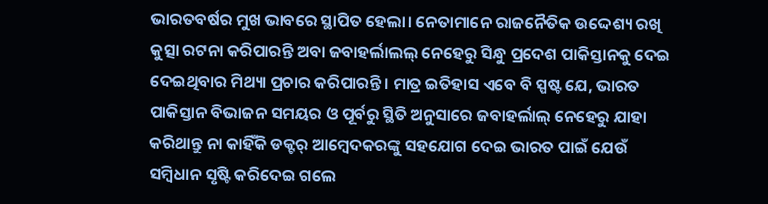ଭାରତବର୍ଷର ମୁଖ ଭାବରେ ସ୍ଥାପିତ ହେଲା। ନେତାମାନେ ରାଜନୈତିକ ଉଦ୍ଦେଶ୍ୟ ରଖି କୁତ୍ସା ରଟନା କରିପାରନ୍ତି ଅବା ଜବାହର୍ଲାଲଲ୍ ନେହେରୁ ସିନ୍ଧୁ ପ୍ରଦେଶ ପାକିସ୍ତାନକୁ ଦେଇ ଦେଇଥିବାର ମିଥ୍ୟା ପ୍ରଚାର କରିପାରନ୍ତି। ମାତ୍ର ଇତିହାସ ଏବେ ବି ସ୍ପଷ୍ଟ ଯେ, ଭାରତ ପାକିସ୍ତାନ ବିଭାଜନ ସମୟର ଓ ପୂର୍ବରୁ ସ୍ଥିତି ଅନୁସାରେ ଜବାହର୍ଲାଲ୍ ନେହେରୁ ଯାହା କରିଥାନ୍ତୁ ନା କାହିଁକି ଡକ୍ଟର୍ ଆମ୍ବେଦକରଙ୍କୁ ସହଯୋଗ ଦେଇ ଭାରତ ପାଇଁ ଯେଉଁ ସମ୍ବିଧାନ ସୃଷ୍ଟି କରିଦେଇ ଗଲେ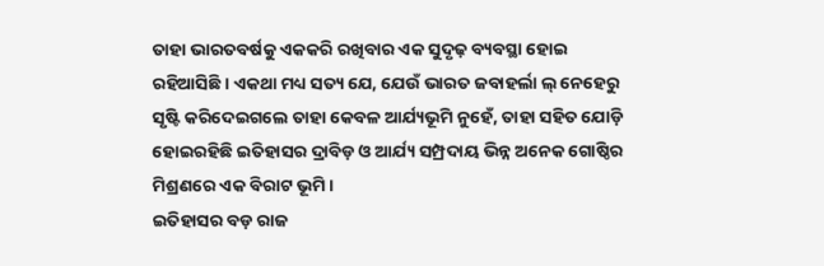ତାହା ଭାରତବର୍ଷକୁ ଏକକରି ରଖିବାର ଏକ ସୁଦୃଢ଼ ବ୍ୟବସ୍ଥା ହୋଇ ରହିଆସିଛି। ଏକଥା ମଧ୍ୟ ସତ୍ୟ ଯେ, ଯେଉଁ ଭାରତ ଜବାହର୍ଲା ଲ୍ ନେହେରୁ ସୃଷ୍ଟି କରିଦେଇଗଲେ ତାହା କେବଳ ଆର୍ଯ୍ୟଭୂମି ନୁହେଁ, ତାହା ସହିତ ଯୋଡ଼ି ହୋଇରହିଛି ଇତିହାସର ଦ୍ରାବିଡ଼ ଓ ଆର୍ଯ୍ୟ ସମ୍ପ୍ରଦାୟ ଭିନ୍ନ ଅନେକ ଗୋଷ୍ଠିର ମିଶ୍ରଣରେ ଏକ ବିରାଟ ଭୂମି।
ଇତିହାସର ବଡ଼ ରାଜ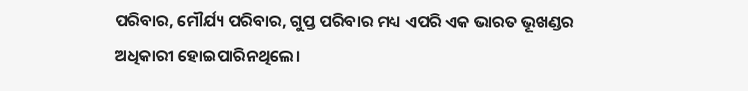ପରିବାର, ମୌର୍ଯ୍ୟ ପରିବାର, ଗୁପ୍ତ ପରିବାର ମଧ୍ୟ ଏପରି ଏକ ଭାରତ ଭୂଖଣ୍ଡର ଅଧିକାରୀ ହୋଇପାରିନଥିଲେ।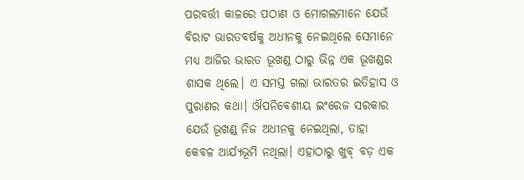ପରବର୍ତ୍ତୀ କାଳରେ ପଠାଣ ଓ ମୋଗଲମାନେ ଯେଉଁ ବିରାଟ ଭାରତବର୍ଷକୁ ଅଧୀନକୁ ନେଇଥିଲେ ସେମାନେ ମଧ୍ୟ ଆଜିର ଭାରତ ଭୂଖଣ୍ଡ ଠାରୁ ଭିନ୍ନ ଏକ ଭୂଖଣ୍ଡର ଶାସକ ଥିଲେ। ଏ ସମସ୍ତ ଗଲା ଭାରତର ଇତିହାସ ଓ ପୁରାଣର କଥା। ଔପନିବେଶୀୟ ଇଂରେଜ ସରକାର ଯେଉଁ ଭୂଖଣ୍ଡ ନିଜ ଅଧୀନକୁ ନେଇଥିଲା, ତାହା କେବଳ ଆର୍ଯ୍ୟଭୂମି ନଥିଲା। ଏହାଠାରୁ ଖୁବ୍ ବଡ଼ ଏକ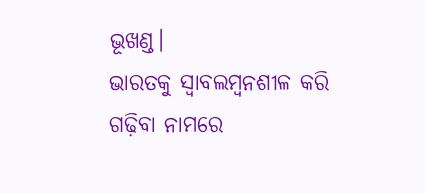ଭୂଖଣ୍ଡ।
ଭାରତକୁ ସ୍ୱାବଲମ୍ବନଶୀଳ କରି ଗଢ଼ିବା ନାମରେ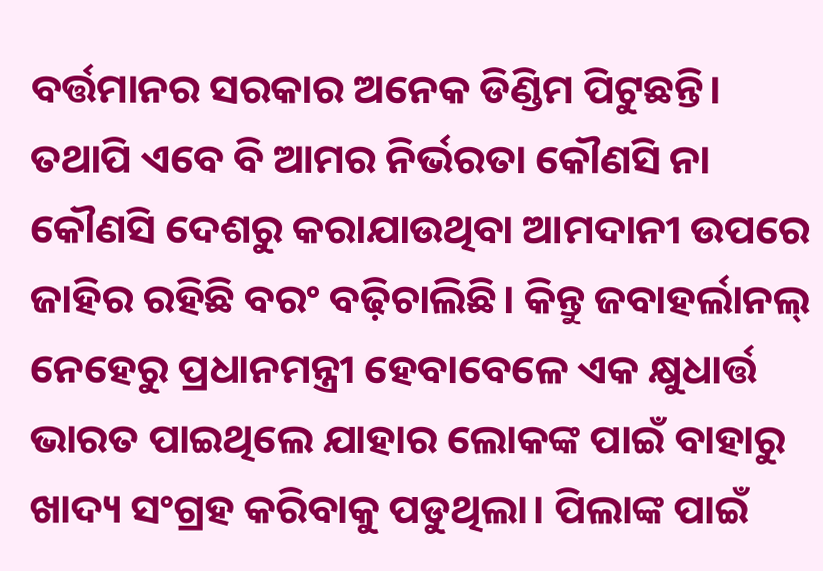ବର୍ତ୍ତମାନର ସରକାର ଅନେକ ଡିଣ୍ଡିମ ପିଟୁଛନ୍ତି। ତଥାପି ଏବେ ବି ଆମର ନିର୍ଭରତା କୌଣସି ନା କୌଣସି ଦେଶରୁ କରାଯାଉଥିବା ଆମଦାନୀ ଉପରେ ଜାହିର ରହିଛି ବରଂ ବଢ଼ିଚାଲିଛି। କିନ୍ତୁ ଜବାହର୍ଲାନଲ୍ ନେହେରୁ ପ୍ରଧାନମନ୍ତ୍ରୀ ହେବାବେଳେ ଏକ କ୍ଷୁଧାର୍ତ୍ତ ଭାରତ ପାଇଥିଲେ ଯାହାର ଲୋକଙ୍କ ପାଇଁ ବାହାରୁ ଖାଦ୍ୟ ସଂଗ୍ରହ କରିବାକୁ ପଡୁଥିଲା। ପିଲାଙ୍କ ପାଇଁ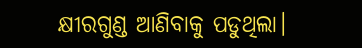କ୍ଷୀରଗୁଣ୍ଡ ଆଣିବାକୁ ପଡୁଥିଲା।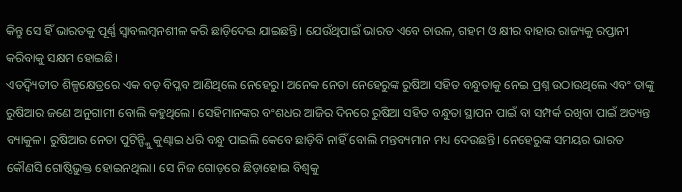କିନ୍ତୁ ସେ ହିଁ ଭାରତକୁ ପୂର୍ଣ୍ଣ ସ୍ୱାବଲମ୍ବନଶୀଳ କରି ଛାଡ଼ିଦେଇ ଯାଇଛନ୍ତି। ଯେଉଁଥିପାଇଁ ଭାରତ ଏବେ ଚାଉଳ, ଗହମ ଓ କ୍ଷୀର ବାହାର ରାଜ୍ୟକୁ ରପ୍ତାନୀ କରିବାକୁ ସକ୍ଷମ ହୋଇଛି।
ଏତଦ୍ବ୍ୟିତୀତ ଶିଳ୍ପକ୍ଷେତ୍ରରେ ଏକ ବଡ଼ ବିପ୍ଳବ ଆଣିଥିଲେ ନେହେରୁ। ଅନେକ ନେତା ନେହେରୁଙ୍କ ରୁଷିଆ ସହିତ ବନ୍ଧୁତାକୁ ନେଇ ପ୍ରଶ୍ନ ଉଠାଉଥିଲେ ଏବଂ ତାଙ୍କୁ ରୁଷିଆର ଜଣେ ଅନୁଗାମୀ ବୋଲି କହୁଥିଲେ। ସେହିମାନଙ୍କର ବଂଶଧର ଆଜିର ଦିନରେ ରୁଷିଆ ସହିତ ବନ୍ଧୁତା ସ୍ଥାପନ ପାଇଁ ବା ସମ୍ପର୍କ ରଖିବା ପାଇଁ ଅତ୍ୟନ୍ତ ବ୍ୟାକୁଳ। ରୁଷିଆର ନେତା ପୁଟିନ୍ଙ୍କୁି କୁଣ୍ଢାଇ ଧରି ବନ୍ଧୁ ପାଇଲି କେବେ ଛାଡ଼ିବି ନାହିଁ ବୋଲି ମନ୍ତବ୍ୟମାନ ମଧ୍ୟ ଦେଉଛନ୍ତି। ନେହେରୁଙ୍କ ସମୟର ଭାରତ କୌଣସି ଗୋଷ୍ଠିଭୁକ୍ତ ହୋଇନଥିଲା। ସେ ନିଜ ଗୋଡ଼ରେ ଛିଡ଼ାହୋଇ ବିଶ୍ୱକୁ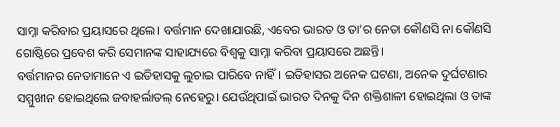ସାମ୍ନା କରିବାର ପ୍ରୟାସରେ ଥିଲେ। ବର୍ତ୍ତମାନ ଦେଖାଯାଉଛି, ଏବେର ଭାରତ ଓ ତା’ର ନେତା କୌଣସି ନା କୌଣସି ଗୋଷ୍ଠିରେ ପ୍ରବେଶ କରି ସେମାନଙ୍କ ସାହାଯ୍ୟରେ ବିଶ୍ୱକୁ ସାମ୍ନା କରିବା ପ୍ରୟାସରେ ଅଛନ୍ତି।
ବର୍ତ୍ତମାନର ନେତାମାନେ ଏ ଇତିହାସକୁ ଲୁଚାଇ ପାରିବେ ନାହିଁ। ଇତିହାସର ଅନେକ ଘଟଣା, ଅନେକ ଦୁର୍ଘଟଣାର ସମ୍ମୁଖୀନ ହୋଇଥିଲେ ଜବାହର୍ଲାତଲ୍ ନେହେରୁ। ଯେଉଁଥିପାଇଁ ଭାରତ ଦିନକୁ ଦିନ ଶକ୍ତିଶାଳୀ ହୋଇଥିଲା ଓ ତାଙ୍କ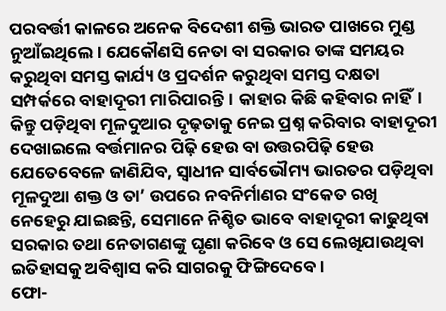ପରବର୍ତ୍ତୀ କାଳରେ ଅନେକ ବିଦେଶୀ ଶକ୍ତି ଭାରତ ପାଖରେ ମୁଣ୍ଡ ନୁଆଁଇଥିଲେ। ଯେକୌଣସି ନେତା ବା ସରକାର ତାଙ୍କ ସମୟର କରୁଥିବା ସମସ୍ତ କାର୍ଯ୍ୟ ଓ ପ୍ରଦର୍ଶନ କରୁଥିବା ସମସ୍ତ ଦକ୍ଷତା ସମ୍ପର୍କରେ ବାହାଦୂରୀ ମାରିପାରନ୍ତି। କାହାର କିଛି କହିବାର ନାହିଁ। କିନ୍ତୁ ପଡ଼ିଥିବା ମୂଳଦୁଆର ଦୃଢ଼ତାକୁ ନେଇ ପ୍ରଶ୍ନ କରିବାର ବାହାଦୂରୀ ଦେଖାଇଲେ ବର୍ତ୍ତମାନର ପିଢ଼ି ହେଉ ବା ଉତ୍ତରପିଢ଼ି ହେଉ ଯେତେବେଳେ ଜାଣିଯିବ, ସ୍ୱାଧୀନ ସାର୍ବଭୌମ୍ୟ ଭାରତର ପଡ଼ିଥିବା ମୂଳଦୁଆ ଶକ୍ତ ଓ ତା’ ଉପରେ ନବନିର୍ମାଣର ସଂକେତ ରଖି ନେହେରୁ ଯାଇଛନ୍ତି, ସେମାନେ ନିଶ୍ଚିତ ଭାବେ ବାହାଦୂରୀ କାଢୁଥିବା ସରକାର ତଥା ନେତାଗଣଙ୍କୁ ଘୃଣା କରିବେ ଓ ସେ ଲେଖିଯାଉଥିବା ଇତିହାସକୁ ଅବିଶ୍ୱାସ କରି ସାଗରକୁ ଫିଙ୍ଗିଦେବେ।
ଫୋ-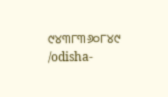୯୪୩୮୩୬୦୮୪୯
/odisha-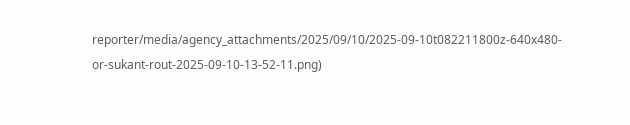reporter/media/agency_attachments/2025/09/10/2025-09-10t082211800z-640x480-or-sukant-rout-2025-09-10-13-52-11.png)